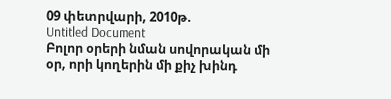09 փետրվարի, 2010թ.
Untitled Document
Բոլոր օրերի նման սովորական մի օր, որի կողերին մի քիչ խինդ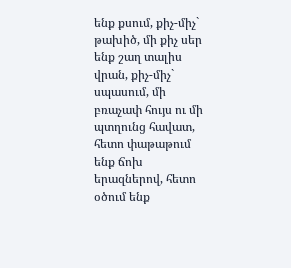ենք քսում, քիչ-միչ` թախիծ, մի քիչ սեր ենք շաղ տալիս վրան, քիչ-միչ` սպասում, մի բռաչափ հույս ու մի պտղունց հավատ, հետո փաթաթում ենք ճոխ երազներով, հետո օծում ենք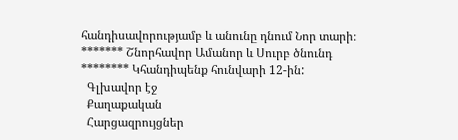հանդիսավորությամբ և անունը դնում Նոր տարի։ ******* Շնորհավոր Ամանոր և Սուրբ ծնունդ ******** Կհանդիպենք հունվարի 12-ին:
  Գլխավոր էջ
  Քաղաքական
  Հարցազրույցներ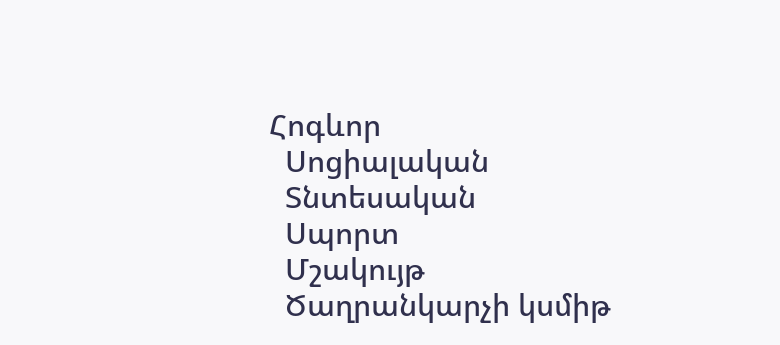Հոգևոր
  Սոցիալական
  Տնտեսական
  Սպորտ
  Մշակույթ
  Ծաղրանկարչի կսմիթ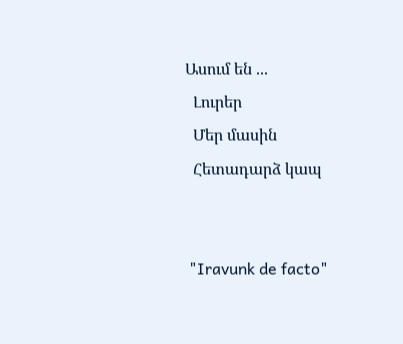Ասում են ...
  Լուրեր
  Մեր մասին
  Հետադարձ կապ


 "Iravunk de facto"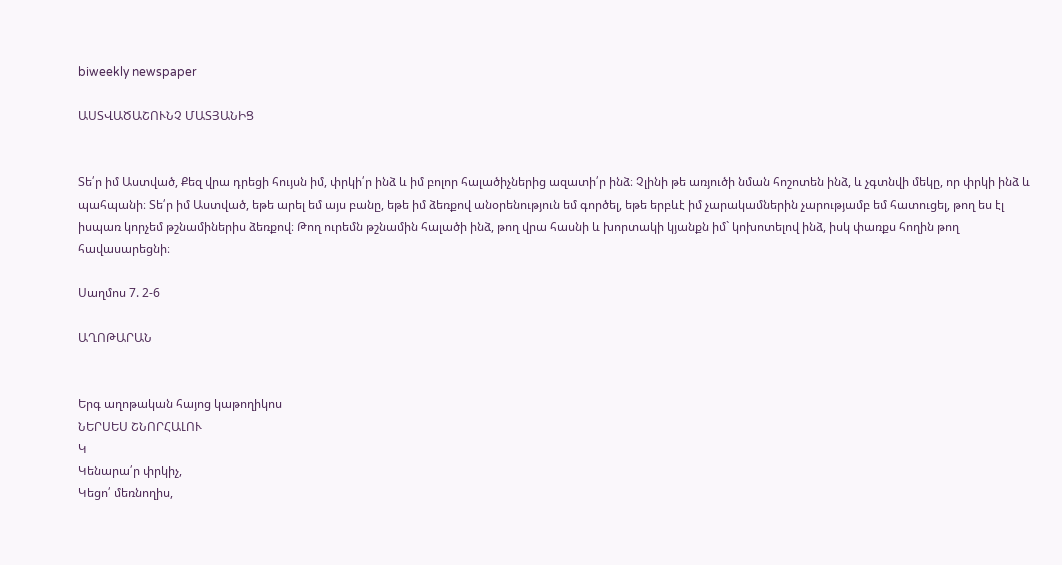biweekly newspaper

ԱՍՏՎԱԾԱՇՈՒՆՉ ՄԱՏՅԱՆԻՑ


Տե՛ր իմ Աստված, Քեզ վրա դրեցի հույսն իմ, փրկի՛ր ինձ և իմ բոլոր հալածիչներից ազատի՛ր ինձ։ Չլինի թե առյուծի նման հոշոտեն ինձ, և չգտնվի մեկը, որ փրկի ինձ և պահպանի։ Տե՛ր իմ Աստված, եթե արել եմ այս բանը, եթե իմ ձեռքով անօրենություն եմ գործել, եթե երբևէ իմ չարակամներին չարությամբ եմ հատուցել, թող ես էլ իսպառ կորչեմ թշնամիներիս ձեռքով։ Թող ուրեմն թշնամին հալածի ինձ, թող վրա հասնի և խորտակի կյանքն իմ` կոխոտելով ինձ, իսկ փառքս հողին թող հավասարեցնի։

Սաղմոս 7. 2-6

ԱՂՈԹԱՐԱՆ


Երգ աղոթական հայոց կաթողիկոս
ՆԵՐՍԵՍ ՇՆՈՐՀԱԼՈՒ
Կ
Կենարա՛ր փրկիչ,
Կեցո՛ մեռնողիս,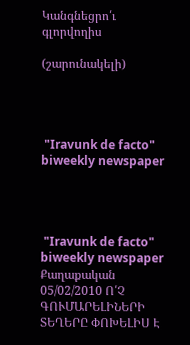Կանգնեցրո՛ւ գլորվողիս

(շարունակելի)




 "Iravunk de facto" biweekly newspaper




 "Iravunk de facto" biweekly newspaper
Քաղաքական
05/02/2010 Ո՛Չ ԳՈՒՄԱՐԵԼԻՆԵՐԻ ՏԵՂԵՐԸ ՓՈԽԵԼԻՍ Է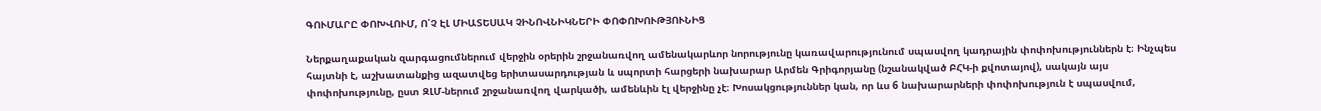ԳՈՒՄԱՐԸ ՓՈԽՎՈՒՄ, Ո՛Չ ԷԼ ՄԻԱՏԵՍԱԿ ՉԻՆՈՎՆԻԿՆԵՐԻ ՓՈՓՈԽՈՒԹՅՈՒՆԻՑ

Ներքաղաքական զարգացումներում վերջին օրերին շրջանառվող ամենակարևոր նորությունը կառավարությունում սպասվող կադրային փոփոխություններն է։ Ինչպես հայտնի է, աշխատանքից ազատվեց երիտասարդության և սպորտի հարցերի նախարար Արմեն Գրիգորյանը (նշանակված ԲՀԿ-ի քվոտայով), սակայն այս փոփոխությունը, ըստ ԶԼՄ-ներում շրջանառվող վարկածի, ամենևին էլ վերջինը չէ։ Խոսակցություններ կան, որ ևս 6 նախարարների փոփոխություն է սպասվում,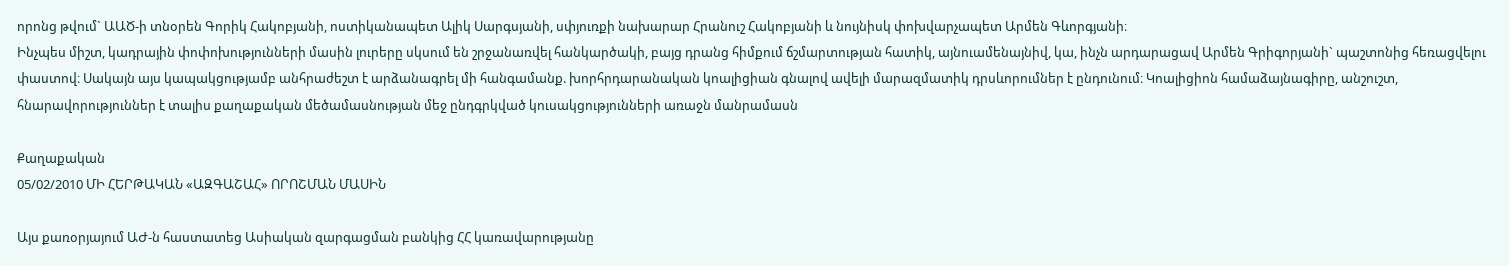որոնց թվում` ԱԱԾ-ի տնօրեն Գորիկ Հակոբյանի, ոստիկանապետ Ալիկ Սարգսյանի, սփյուռքի նախարար Հրանուշ Հակոբյանի և նույնիսկ փոխվարչապետ Արմեն Գևորգյանի։
Ինչպես միշտ, կադրային փոփոխությունների մասին լուրերը սկսում են շրջանառվել հանկարծակի, բայց դրանց հիմքում ճշմարտության հատիկ, այնուամենայնիվ, կա, ինչն արդարացավ Արմեն Գրիգորյանի` պաշտոնից հեռացվելու փաստով։ Սակայն այս կապակցությամբ անհրաժեշտ է արձանագրել մի հանգամանք. խորհրդարանական կոալիցիան գնալով ավելի մարազմատիկ դրսևորումներ է ընդունում։ Կոալիցիոն համաձայնագիրը, անշուշտ, հնարավորություններ է տալիս քաղաքական մեծամասնության մեջ ընդգրկված կուսակցությունների առաջն մանրամասն

Քաղաքական
05/02/2010 ՄԻ ՀԵՐԹԱԿԱՆ «ԱԶԳԱՇԱՀ» ՈՐՈՇՄԱՆ ՄԱՍԻՆ

Այս քառօրյայում ԱԺ-ն հաստատեց Ասիական զարգացման բանկից ՀՀ կառավարությանը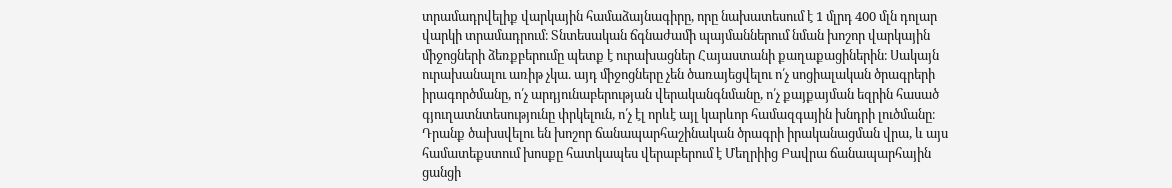տրամադրվելիք վարկային համաձայնագիրը, որը նախատեսում է 1 մլրդ 400 մլն դոլար վարկի տրամադրում։ Տնտեսական ճգնաժամի պայմաններում նման խոշոր վարկային միջոցների ձեռքբերումը պետք է ուրախացներ Հայաստանի քաղաքացիներին։ Սակայն ուրախանալու առիթ չկա. այդ միջոցները չեն ծառայեցվելու ո՛չ սոցիալական ծրագրերի իրագործմանը, ո՛չ արդյունաբերության վերականգնմանը, ո՛չ քայքայման եզրին հասած գյուղատնտեսությունը փրկելուն, ո՛չ էլ որևէ այլ կարևոր համազգային խնդրի լուծմանը։ Դրանք ծախսվելու են խոշոր ճանապարհաշինական ծրագրի իրականացման վրա, և այս համատեքստում խոսքը հատկապես վերաբերում է Մեղրիից Բավրա ճանապարհային ցանցի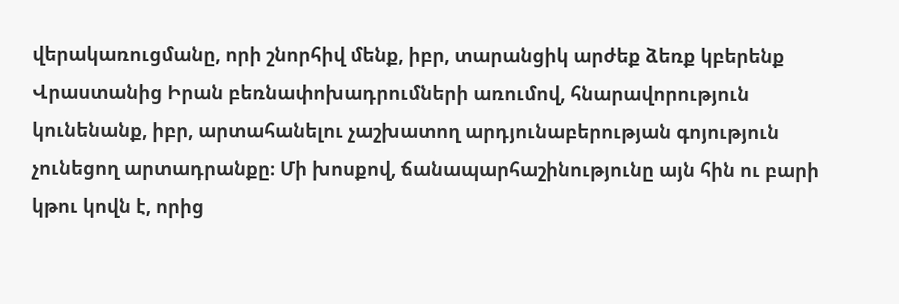վերակառուցմանը, որի շնորհիվ մենք, իբր, տարանցիկ արժեք ձեռք կբերենք Վրաստանից Իրան բեռնափոխադրումների առումով, հնարավորություն կունենանք, իբր, արտահանելու չաշխատող արդյունաբերության գոյություն չունեցող արտադրանքը։ Մի խոսքով, ճանապարհաշինությունը այն հին ու բարի կթու կովն է, որից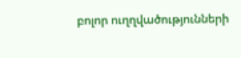բոլոր ուղղվածությունների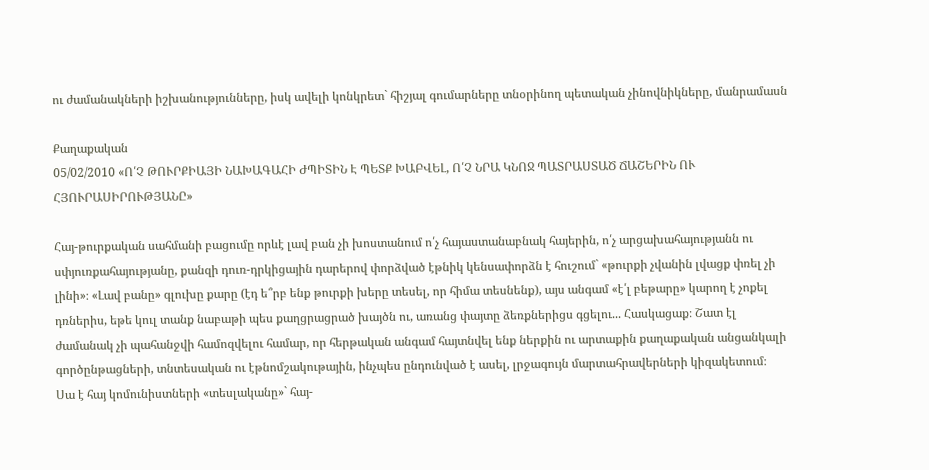ու ժամանակների իշխանությունները, իսկ ավելի կոնկրետ` հիշյալ գումարները տնօրինող պետական չինովնիկները, մանրամասն

Քաղաքական
05/02/2010 «Ո՛Չ ԹՈՒՐՔԻԱՅԻ ՆԱԽԱԳԱՀԻ ԺՊԻՏԻՆ Է ՊԵՏՔ ԽԱԲՎԵԼ, Ո՛Չ ՆՐԱ ԿՆՈՋ ՊԱՏՐԱՍՏԱԾ ՃԱՇԵՐԻՆ ՈՒ ՀՅՈՒՐԱՍԻՐՈՒԹՅԱՆԸ»

Հայ-թուրքական սահմանի բացումը որևէ լավ բան չի խոստանում ո՛չ հայաստանաբնակ հայերին, ո՛չ արցախահայությանն ու սփյուռքահայությանը, քանզի դուռ-դրկիցային դարերով փորձված էթնիկ կենսափորձն է հուշում` «թուրքի չվանին լվացք փռել չի լինի»։ «Լավ բանը» գլուխը քարը (էդ ե՞րբ ենք թուրքի խերը տեսել, որ հիմա տեսնենք), այս անգամ «է՛լ բեթարը» կարող է չոքել դռներիս, եթե կուլ տանք նաբաթի պես քաղցրացրած խայծն ու, առանց փայտը ձեռքներիցս գցելու... Հասկացաք։ Շատ էլ ժամանակ չի պահանջվի համոզվելու համար, որ հերթական անգամ հայտնվել ենք ներքին ու արտաքին քաղաքական անցանկալի գործընթացների, տնտեսական ու էթնոմշակութային, ինչպես ընդունված է ասել, լրջագույն մարտահրավերների կիզակետում։
Սա է հայ կոմունիստների «տեսլականը»` հայ-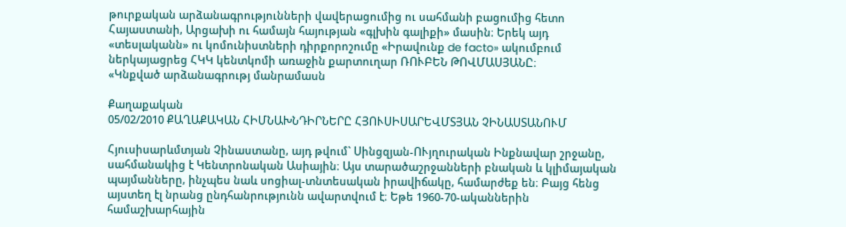թուրքական արձանագրությունների վավերացումից ու սահմանի բացումից հետո Հայաստանի, Արցախի ու համայն հայության «գլխին գալիքի» մասին։ Երեկ այդ «տեսլականն» ու կոմունիստների դիրքորոշումը «Իրավունք de facto» ակումբում ներկայացրեց ՀԿԿ կենտկոմի առաջին քարտուղար ՌՈՒԲԵՆ ԹՈՎՄԱՍՅԱՆԸ։
«Կնքված արձանագրությ մանրամասն

Քաղաքական
05/02/2010 ՔԱՂԱՔԱԿԱՆ ՀԻՄՆԱԽՆԴԻՐՆԵՐԸ ՀՅՈՒՍԻՍԱՐԵՎՄՏՅԱՆ ՉԻՆԱՍՏԱՆՈՒՄ

Հյուսիսարևմտյան Չինաստանը, այդ թվում` Սինցզյան-ՈՒյղուրական Ինքնավար շրջանը, սահմանակից է Կենտրոնական Ասիային։ Այս տարածաշրջանների բնական և կլիմայական պայմանները, ինչպես նաև սոցիալ-տնտեսական իրավիճակը, համարժեք են։ Բայց հենց այստեղ էլ նրանց ընդհանրությունն ավարտվում է։ Եթե 1960-70-ականներին համաշխարհային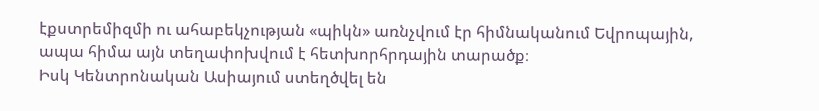էքստրեմիզմի ու ահաբեկչության «պիկն» առնչվում էր հիմնականում Եվրոպային, ապա հիմա այն տեղափոխվում է հետխորհրդային տարածք։
Իսկ Կենտրոնական Ասիայում ստեղծվել են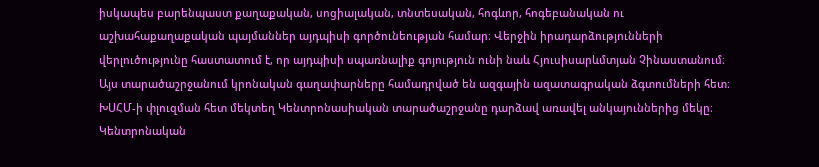իսկապես բարենպաստ քաղաքական, սոցիալական, տնտեսական, հոգևոր, հոգեբանական ու աշխահաքաղաքական պայմաններ այդպիսի գործունեության համար։ Վերջին իրադարձությունների վերլուծությունը հաստատում է, որ այդպիսի սպառնալիք գոյություն ունի նաև Հյուսիսարևմտյան Չինաստանում։ Այս տարածաշրջանում կրոնական գաղափարները համադրված են ազգային ազատագրական ձգտումների հետ։ ԽՍՀՄ-ի փլուզման հետ մեկտեղ Կենտրոնասիական տարածաշրջանը դարձավ առավել անկայուններից մեկը։ Կենտրոնական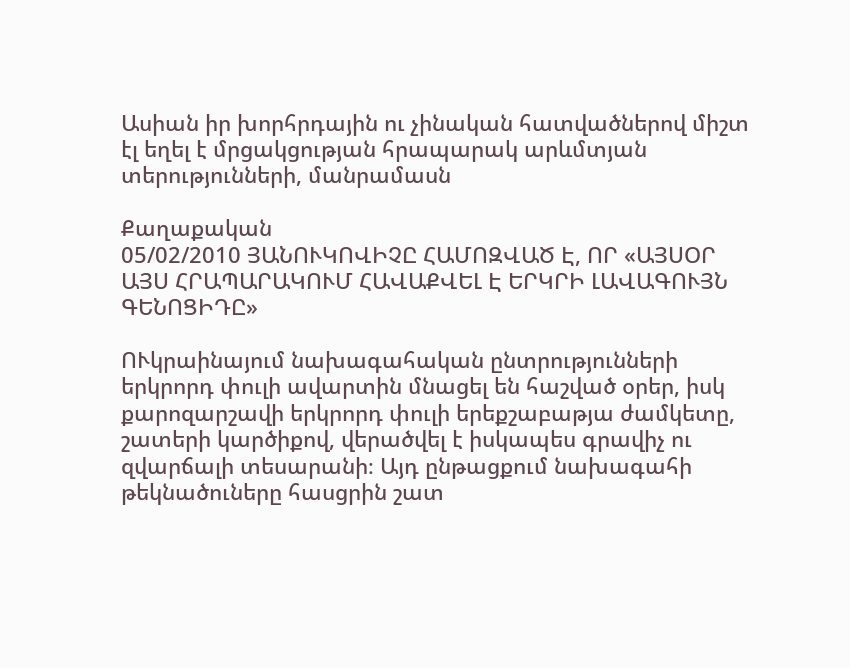Ասիան իր խորհրդային ու չինական հատվածներով միշտ էլ եղել է մրցակցության հրապարակ արևմտյան տերությունների, մանրամասն

Քաղաքական
05/02/2010 ՅԱՆՈՒԿՈՎԻՉԸ ՀԱՄՈԶՎԱԾ Է, ՈՐ «ԱՅՍՕՐ ԱՅՍ ՀՐԱՊԱՐԱԿՈՒՄ ՀԱՎԱՔՎԵԼ Է ԵՐԿՐԻ ԼԱՎԱԳՈՒՅՆ ԳԵՆՈՑԻԴԸ»

ՈՒկրաինայում նախագահական ընտրությունների երկրորդ փուլի ավարտին մնացել են հաշված օրեր, իսկ քարոզարշավի երկրորդ փուլի երեքշաբաթյա ժամկետը, շատերի կարծիքով, վերածվել է իսկապես գրավիչ ու զվարճալի տեսարանի։ Այդ ընթացքում նախագահի թեկնածուները հասցրին շատ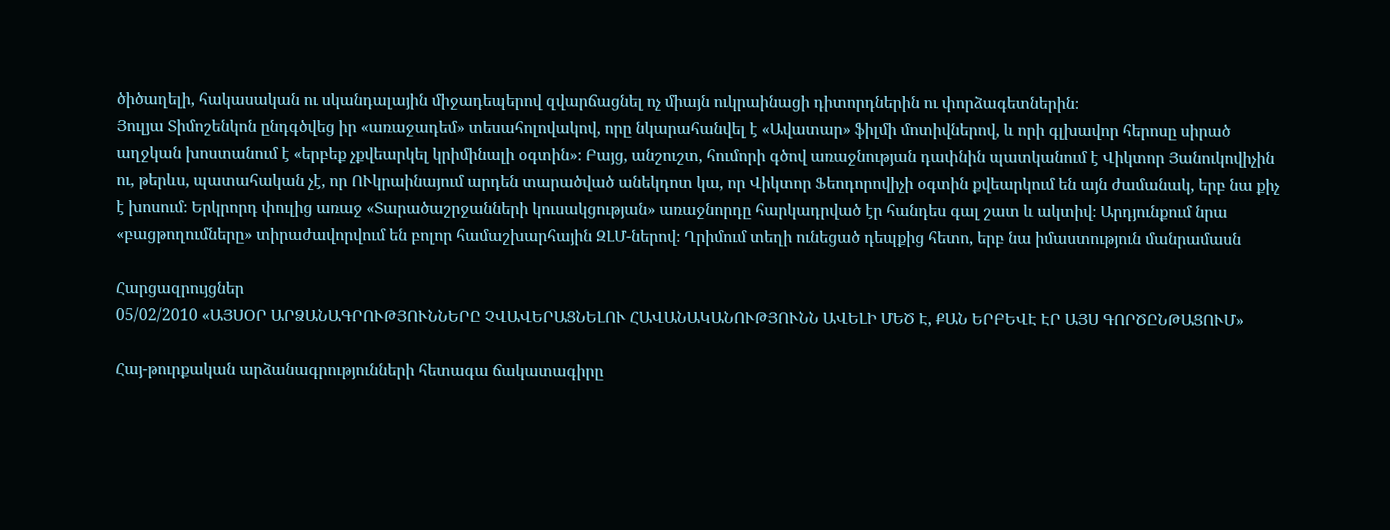ծիծաղելի, հակասական ու սկանդալային միջադեպերով զվարճացնել ոչ միայն ուկրաինացի դիտորդներին ու փորձագետներին։
Յուլյա Տիմոշենկոն ընդգծվեց իր «առաջադեմ» տեսահոլովակով, որը նկարահանվել է «Ավատար» ֆիլմի մոտիվներով, և որի գլխավոր հերոսը սիրած աղջկան խոստանում է «երբեք չքվեարկել կրիմինալի օգտին»։ Բայց, անշուշտ, հումորի գծով առաջնության դափնին պատկանում է Վիկտոր Յանուկովիչին ու, թերևս, պատահական չէ, որ ՈՒկրաինայում արդեն տարածված անեկդոտ կա, որ Վիկտոր Ֆեոդորովիչի օգտին քվեարկում են այն ժամանակ, երբ նա քիչ է խոսում։ Երկրորդ փուլից առաջ «Տարածաշրջանների կուսակցության» առաջնորդը հարկադրված էր հանդես գալ շատ և ակտիվ։ Արդյունքում նրա «բացթողումները» տիրաժավորվում են բոլոր համաշխարհային ԶԼՄ-ներով։ Ղրիմում տեղի ունեցած դեպքից հետո, երբ նա իմաստություն մանրամասն

Հարցազրույցներ
05/02/2010 «ԱՅՍՕՐ ԱՐՁԱՆԱԳՐՈՒԹՅՈՒՆՆԵՐԸ ՉՎԱՎԵՐԱՑՆԵԼՈՒ ՀԱՎԱՆԱԿԱՆՈՒԹՅՈՒՆՆ ԱՎԵԼԻ ՄԵԾ Է, ՔԱՆ ԵՐԲԵՎԷ ԷՐ ԱՅՍ ԳՈՐԾԸՆԹԱՑՈՒՄ»

Հայ-թուրքական արձանագրությունների հետագա ճակատագիրը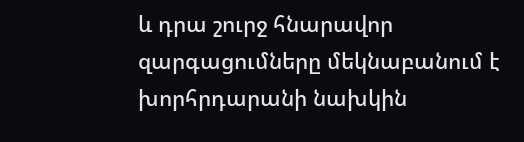և դրա շուրջ հնարավոր զարգացումները մեկնաբանում է խորհրդարանի նախկին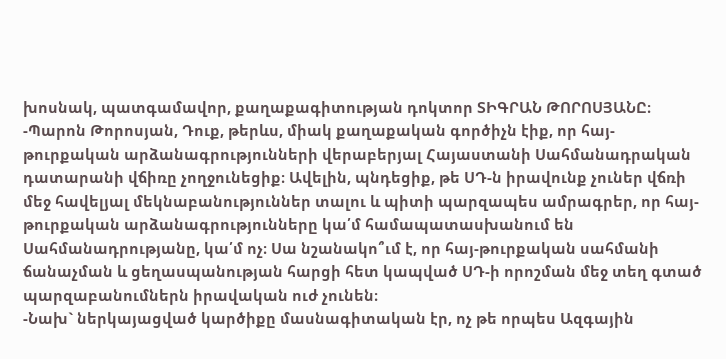խոսնակ, պատգամավոր, քաղաքագիտության դոկտոր ՏԻԳՐԱՆ ԹՈՐՈՍՅԱՆԸ։
-Պարոն Թորոսյան, Դուք, թերևս, միակ քաղաքական գործիչն էիք, որ հայ-թուրքական արձանագրությունների վերաբերյալ Հայաստանի Սահմանադրական դատարանի վճիռը չողջունեցիք։ Ավելին, պնդեցիք, թե ՍԴ-ն իրավունք չուներ վճռի մեջ հավելյալ մեկնաբանություններ տալու և պիտի պարզապես ամրագրեր, որ հայ-թուրքական արձանագրությունները կա՛մ համապատասխանում են Սահմանադրությանը, կա՛մ ոչ։ Սա նշանակո՞ւմ է, որ հայ-թուրքական սահմանի ճանաչման և ցեղասպանության հարցի հետ կապված ՍԴ-ի որոշման մեջ տեղ գտած պարզաբանումներն իրավական ուժ չունեն։
-Նախ` ներկայացված կարծիքը մասնագիտական էր, ոչ թե որպես Ազգային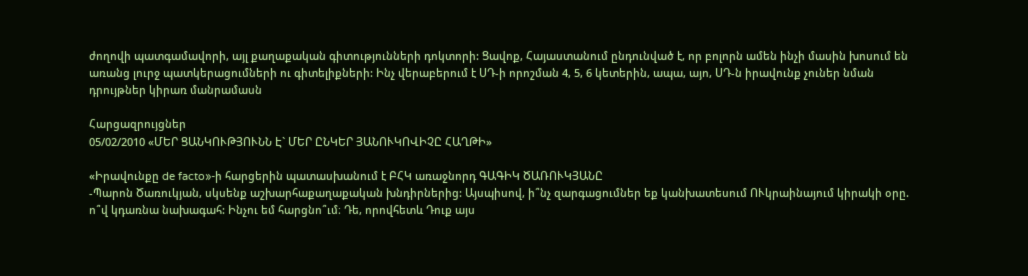ժողովի պատգամավորի, այլ քաղաքական գիտությունների դոկտորի: Ցավոք, Հայաստանում ընդունված է, որ բոլորն ամեն ինչի մասին խոսում են առանց լուրջ պատկերացումների ու գիտելիքների: Ինչ վերաբերում է ՍԴ-ի որոշման 4, 5, 6 կետերին, ապա, այո, ՍԴ-ն իրավունք չուներ նման դրույթներ կիրառ մանրամասն

Հարցազրույցներ
05/02/2010 «ՄԵՐ ՑԱՆԿՈՒԹՅՈՒՆՆ Է` ՄԵՐ ԸՆԿԵՐ ՅԱՆՈՒԿՈՎԻՉԸ ՀԱՂԹԻ»

«Իրավունքը de facto»-ի հարցերին պատասխանում է ԲՀԿ առաջնորդ ԳԱԳԻԿ ԾԱՌՈՒԿՅԱՆԸ
-Պարոն Ծառուկյան, սկսենք աշխարհաքաղաքական խնդիրներից: Այսպիսով, ի՞նչ զարգացումներ եք կանխատեսում ՈՒկրաինայում կիրակի օրը. ո՞վ կդառնա նախագահ: Ինչու եմ հարցնո՞ւմ։ Դե, որովհետև Դուք այս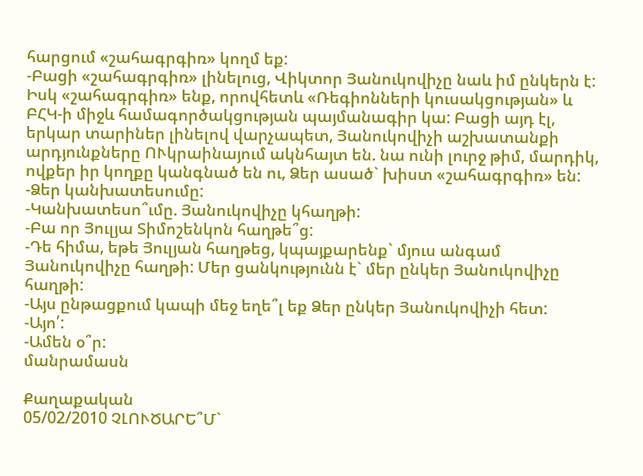հարցում «շահագրգիռ» կողմ եք:
-Բացի «շահագրգիռ» լինելուց, Վիկտոր Յանուկովիչը նաև իմ ընկերն է: Իսկ «շահագրգիռ» ենք, որովհետև «Ռեգիոնների կուսակցության» և ԲՀԿ-ի միջև համագործակցության պայմանագիր կա: Բացի այդ էլ, երկար տարիներ լինելով վարչապետ, Յանուկովիչի աշխատանքի արդյունքները ՈՒկրաինայում ակնհայտ են. նա ունի լուրջ թիմ, մարդիկ, ովքեր իր կողքը կանգնած են ու, Ձեր ասած` խիստ «շահագրգիռ» են:
-Ձեր կանխատեսումը:
-Կանխատեսո՞ւմը. Յանուկովիչը կհաղթի:
-Բա որ Յուլյա Տիմոշենկոն հաղթե՞ց:
-Դե հիմա, եթե Յուլյան հաղթեց, կպայքարենք` մյուս անգամ Յանուկովիչը հաղթի: Մեր ցանկությունն է` մեր ընկեր Յանուկովիչը հաղթի:
-Այս ընթացքում կապի մեջ եղե՞լ եք Ձեր ընկեր Յանուկովիչի հետ:
-Այո՛:
-Ամեն օ՞ր:
մանրամասն

Քաղաքական
05/02/2010 ՉԼՈՒԾԱՐԵ՞Մ`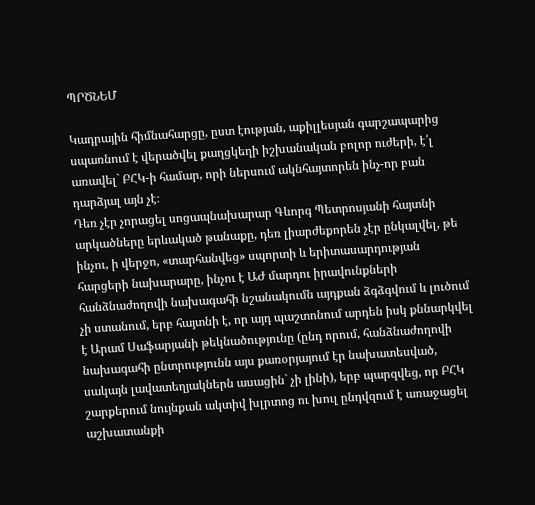ՊՐԾՆԵՄ

Կադրային հիմնահարցը, ըստ էության, աքիլլեսյան գարշապարից սպառնում է վերածվել քաղցկեղի իշխանական բոլոր ուժերի, է՛լ առավել` ԲՀԿ-ի համար, որի ներսում ակնհայտորեն ինչ-որ բան դարձյալ այն չէ։
Դեռ չէր չորացել սոցապնախարար Գևորգ Պետրոսյանի հայտնի արկածները երևակած թանաքը, դեռ լիարժեքորեն չէր ընկալվել, թե ինչու, ի վերջո, «տարհանվեց» սպորտի և երիտասարդության հարցերի նախարարը, ինչու է ԱԺ մարդու իրավունքների հանձնաժողովի նախագահի նշանակումն այդքան ձգձգվում և լուծում չի ստանում, երբ հայտնի է, որ այդ պաշտոնում արդեն իսկ քննարկվել է Արամ Սաֆարյանի թեկնածությունը (ընդ որում, հանձնաժողովի նախագահի ընտրությունն այս քառօրյայում էր նախատեսված, սակայն լավատեղյակներն ասացին` չի լինի), երբ պարզվեց, որ ԲՀԿ շարքերում նույնքան ակտիվ խլրտոց ու խուլ ընդվզում է առաջացել աշխատանքի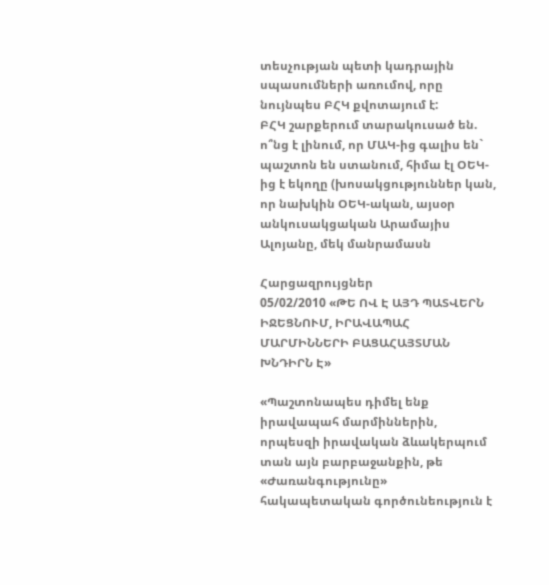տեսչության պետի կադրային սպասումների առումով, որը նույնպես ԲՀԿ քվոտայում է:
ԲՀԿ շարքերում տարակուսած են. ո՞նց է լինում, որ ՄԱԿ-ից գալիս են` պաշտոն են ստանում, հիմա էլ ՕԵԿ-ից է եկողը (խոսակցություններ կան, որ նախկին ՕԵԿ-ական, այսօր անկուսակցական Արամայիս Ալոյանը, մեկ մանրամասն

Հարցազրույցներ
05/02/2010 «ԹԵ ՈՎ Է ԱՅԴ ՊԱՏՎԵՐՆ ԻՋԵՑՆՈՒՄ, ԻՐԱՎԱՊԱՀ ՄԱՐՄԻՆՆԵՐԻ ԲԱՑԱՀԱՅՏՄԱՆ ԽՆԴԻՐՆ Է»

«Պաշտոնապես դիմել ենք իրավապահ մարմիններին, որպեսզի իրավական ձևակերպում տան այն բարբաջանքին, թե «Ժառանգությունը» հակապետական գործունեություն է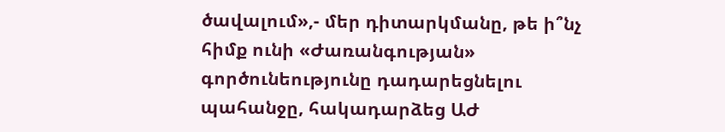ծավալում»,- մեր դիտարկմանը, թե ի՞նչ հիմք ունի «Ժառանգության» գործունեությունը դադարեցնելու պահանջը, հակադարձեց ԱԺ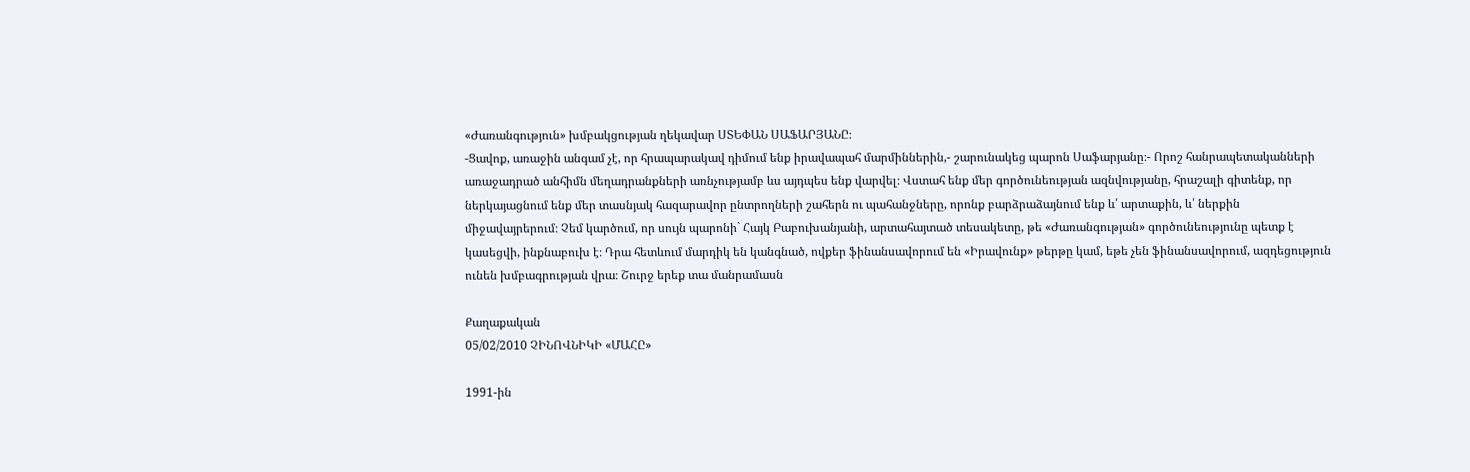«Ժառանգություն» խմբակցության ղեկավար ՍՏԵՓԱՆ ՍԱՖԱՐՅԱՆԸ։
-Ցավոք, առաջին անգամ չէ, որ հրապարակավ դիմում ենք իրավապահ մարմիններին,- շարունակեց պարոն Սաֆարյանը։- Որոշ հանրապետականների առաջադրած անհիմն մեղադրանքների առնչությամբ ևս այդպես ենք վարվել։ Վստահ ենք մեր գործունեության ազնվությանը, հրաշալի գիտենք, որ ներկայացնում ենք մեր տասնյակ հազարավոր ընտրողների շահերն ու պահանջները, որոնք բարձրաձայնում ենք և՛ արտաքին, և՛ ներքին միջավայրերում։ Չեմ կարծում, որ սույն պարոնի` Հայկ Բաբուխանյանի, արտահայտած տեսակետը, թե «Ժառանգության» գործունեությունը պետք է կասեցվի, ինքնաբուխ է։ Դրա հետևում մարդիկ են կանգնած, ովքեր ֆինանսավորում են «Իրավունք» թերթը կամ, եթե չեն ֆինանսավորում, ազդեցություն ունեն խմբագրության վրա։ Շուրջ երեք տա մանրամասն

Քաղաքական
05/02/2010 ՉԻՆՈՎՆԻԿԻ «ՄԱՀԸ»

1991-ին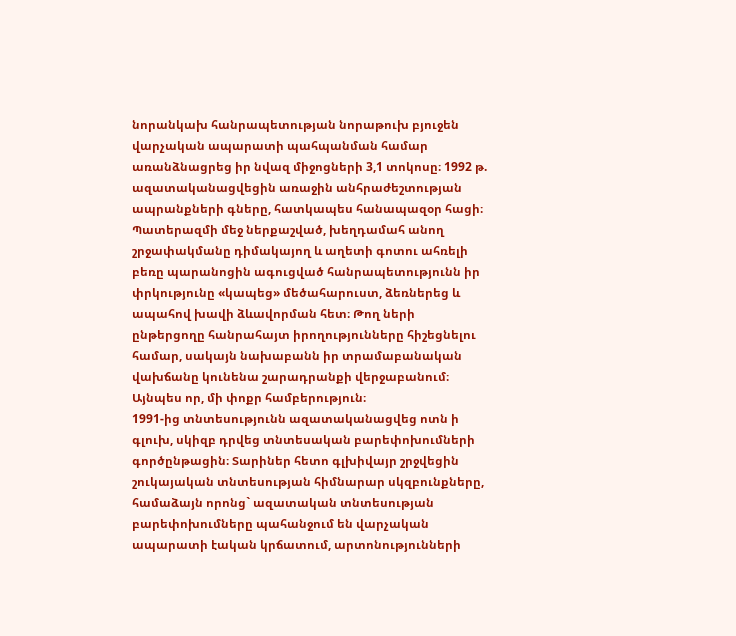նորանկախ հանրապետության նորաթուխ բյուջեն վարչական ապարատի պահպանման համար առանձնացրեց իր նվազ միջոցների 3,1 տոկոսը։ 1992 թ. ազատականացվեցին առաջին անհրաժեշտության ապրանքների գները, հատկապես հանապազօր հացի։
Պատերազմի մեջ ներքաշված, խեղդամահ անող շրջափակմանը դիմակայող և աղետի գոտու ահռելի բեռը պարանոցին ագուցված հանրապետությունն իր փրկությունը «կապեց» մեծահարուստ, ձեռներեց և ապահով խավի ձևավորման հետ։ Թող ների ընթերցողը հանրահայտ իրողությունները հիշեցնելու համար, սակայն նախաբանն իր տրամաբանական վախճանը կունենա շարադրանքի վերջաբանում։ Այնպես որ, մի փոքր համբերություն։
1991-ից տնտեսությունն ազատականացվեց ոտն ի գլուխ, սկիզբ դրվեց տնտեսական բարեփոխումների գործընթացին։ Տարիներ հետո գլխիվայր շրջվեցին շուկայական տնտեսության հիմնարար սկզբունքները, համաձայն որոնց` ազատական տնտեսության բարեփոխումները պահանջում են վարչական ապարատի էական կրճատում, արտոնությունների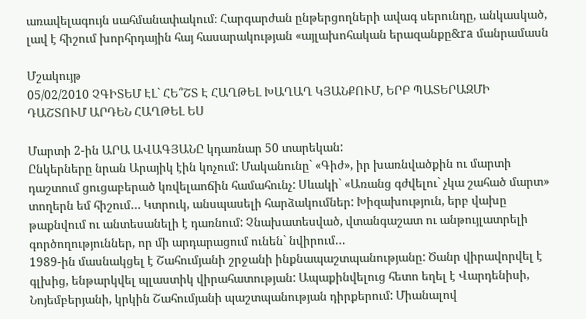առավելագույն սահմանափակում։ Հարգարժան ընթերցողների ավագ սերունդը, անկասկած, լավ է հիշում խորհրդային հայ հասարակության «այլախոհական երազանքը&ra մանրամասն

Մշակույթ
05/02/2010 ՉԳԻՏԵՄ ԷԼ` ՀԵ՞ՇՏ Է ՀԱՂԹԵԼ ԽԱՂԱՂ ԿՅԱՆՔՈՒՄ, ԵՐԲ ՊԱՏԵՐԱԶՄԻ ԴԱՇՏՈՒՄ ԱՐԴԵՆ ՀԱՂԹԵԼ ԵՍ

Մարտի 2-ին ԱՐԱ ԱՎԱԳՅԱՆԸ կդառնար 50 տարեկան:
Ընկերները նրան Արայիկ էին կոչում: Մականունը` «Գիժ», իր խառնվածքին ու մարտի դաշտում ցուցաբերած կռվելաոճին համահունչ: Սևակի` «Առանց գժվելու` չկա շահած մարտ» տողերն եմ հիշում… Կտրուկ, անսպասելի հարձակումներ: Խիզախություն, երբ վախը թաքնվում ու անտեսանելի է դառնում: Չնախատեսված, վտանգաշատ ու անթույլատրելի գործողություններ, որ մի արդարացում ունեն` նվիրում…
1989-ին մասնակցել է Շահումյանի շրջանի ինքնապաշտպանությանը: Ծանր վիրավորվել է գլխից, ենթարկվել պլաստիկ վիրահատության: Ապաքինվելուց հետո եղել է Վարդենիսի, Նոյեմբերյանի, կրկին Շահումյանի պաշտպանության դիրքերում: Միանալով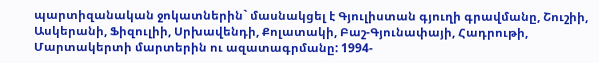պարտիզանական ջոկատներին` մասնակցել է Գյուլիստան գյուղի գրավմանը, Շուշիի, Ասկերանի, Ֆիզուլիի, Սրխավենդի, Քոլատակի, Բաշ-Գյունափայի, Հադրութի, Մարտակերտի մարտերին ու ազատագրմանը: 1994-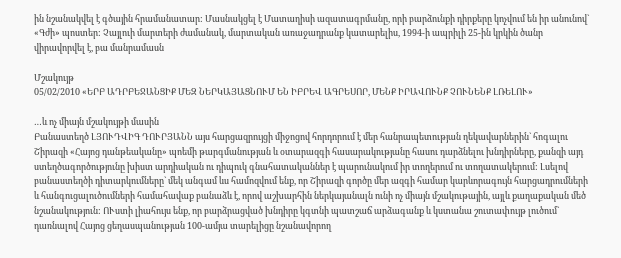ին նշանակվել է գծային հրամանատար: Մասնակցել է Մատաղիսի ազատագրմանը, որի բարձունքի դիրքերը կոչվում են իր անունով` «Գժի» պոստեր: Չայլուի մարտերի ժամանակ, մարտական առաջադրանք կատարելիս, 1994-ի ապրիլի 25-ին կրկին ծանր վիրավորվել է, բա մանրամասն

Մշակույթ
05/02/2010 «ԵՐԲ ԱԴՐԲԵՋԱՆՑԻՔ ՄԵԶ ՆԵՐԿԱՅԱՑՆՈՒՄ ԵՆ ԻԲՐԵՎ ԱԳՐԵՍՈՐ, ՄԵՆՔ ԻՐԱՎՈՒՆՔ ՉՈՒՆԵՆՔ ԼՌԵԼՈՒ»

…և ոչ միայն մշակույթի մասին
Բանաստեղծ ԼՅՈՒԴՎԻԳ ԴՈՒՐՅԱՆՆ այս հարցազրույցի միջոցով հորդորում է մեր հանրապետության ղեկավարներին` հոգալու Շիրազի «Հայոց դանթեականը» պոեմի թարգմանության և օտարազգի հասարակությանը հասու դարձնելու խնդիրները, քանզի այդ ստեղծագործությունը խիստ արդիական ու դիպուկ գնահատականներ է պարունակում իր տողերում ու տողատակերում: Լսելով բանաստեղծի դիտարկումները` մեկ անգամ ևս համոզվում ենք, որ Շիրազի գործը մեր ազգի համար կարևորագույն հարցադրումների և հանգուցալուծումների համահավաք բանաձև է, որով աշխարհին ներկայանալն ունի ոչ միայն մշակութային, այլև քաղաքական մեծ նշանակություն: ՈՒստի լիահույս ենք, որ բարձրացված խնդիրը կգտնի պատշաճ արձագանք և կստանա շուտափույթ լուծում` դառնալով Հայոց ցեղասպանության 100-ամյա տարելիցը նշանավորող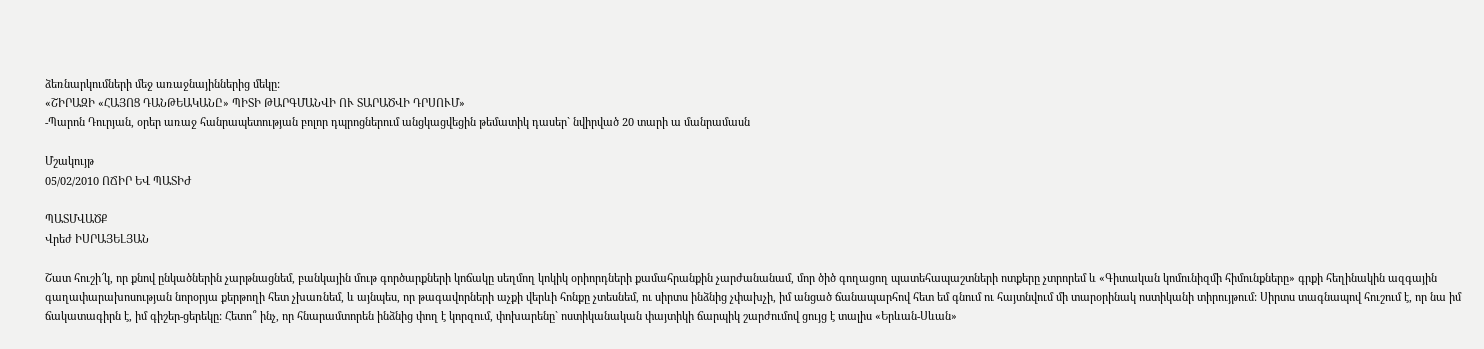ձեռնարկումների մեջ առաջնայիններից մեկը:
«ՇԻՐԱԶԻ «ՀԱՅՈՑ ԴԱՆԹԵԱԿԱՆԸ» ՊԻՏԻ ԹԱՐԳՄԱՆՎԻ ՈՒ ՏԱՐԱԾՎԻ ԴՐՍՈՒՄ»
-Պարոն Դուրյան, օրեր առաջ հանրապետության բոլոր դպրոցներում անցկացվեցին թեմատիկ դասեր` նվիրված 20 տարի ա մանրամասն

Մշակույթ
05/02/2010 ՈՃԻՐ ԵՎ ՊԱՏԻԺ

ՊԱՏՄՎԱԾՔ
Վրեժ ԻՍՐԱՅԵԼՅԱՆ

Շատ հուշի՜կ, որ քնով ընկածներին չարթնացնեմ, բանկային մութ գործարքների կոճակը սեղմող կոկիկ օրիորդների քամահրանքին չարժանանամ, մոր ծիծ գողացող պատեհապաշտների ոտքերը չտրորեմ և «Գիտական կոմունիզմի հիմունքները» գրքի հեղինակին ազգային գաղափարախոսության նորօրյա քերթողի հետ չխառնեմ, և այնպես, որ թագավորների աչքի վերևի հոնքը չտեսնեմ, ու սիրտս ինձնից չփախչի, իմ անցած ճանապարհով հետ եմ գնում ու հայտնվում մի տարօրինակ ոստիկանի տիրույթում: Սիրտս տագնապով հուշում է, որ նա իմ ճակատագիրն է, իմ գիշեր-ցերեկը: Հետո՞ ինչ, որ հնարամտորեն ինձնից փող է կորզում, փոխարենը` ոստիկանական փայտիկի ճարպիկ շարժումով ցույց է տալիս «Երևան-Սևան»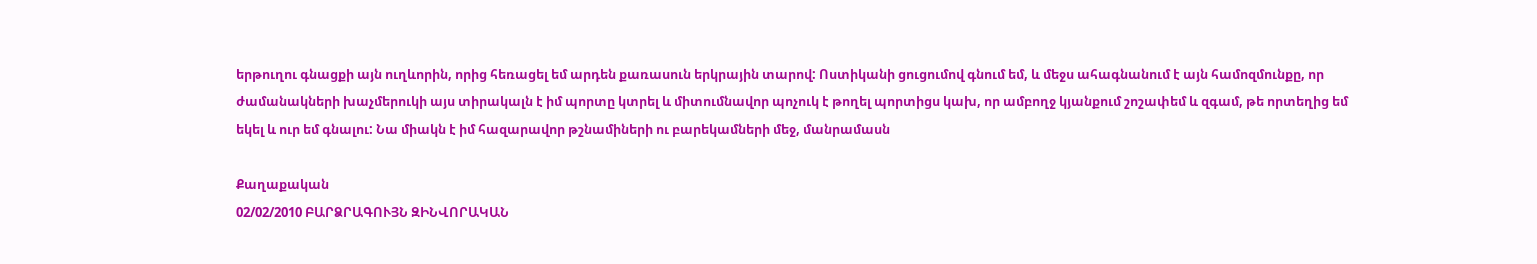երթուղու գնացքի այն ուղևորին, որից հեռացել եմ արդեն քառասուն երկրային տարով: Ոստիկանի ցուցումով գնում եմ, և մեջս ահագնանում է այն համոզմունքը, որ ժամանակների խաչմերուկի այս տիրակալն է իմ պորտը կտրել և միտումնավոր պոչուկ է թողել պորտիցս կախ, որ ամբողջ կյանքում շոշափեմ և զգամ, թե որտեղից եմ եկել և ուր եմ գնալու: Նա միակն է իմ հազարավոր թշնամիների ու բարեկամների մեջ, մանրամասն

Քաղաքական
02/02/2010 ԲԱՐՁՐԱԳՈՒՅՆ ԶԻՆՎՈՐԱԿԱՆ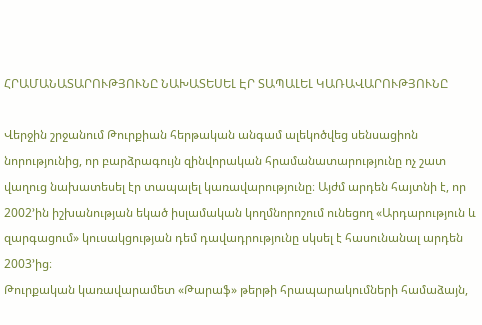ՀՐԱՄԱՆԱՏԱՐՈՒԹՅՈՒՆԸ ՆԱԽԱՏԵՍԵԼ ԷՐ ՏԱՊԱԼԵԼ ԿԱՌԱՎԱՐՈՒԹՅՈՒՆԸ

Վերջին շրջանում Թուրքիան հերթական անգամ ալեկոծվեց սենսացիոն նորությունից, որ բարձրագույն զինվորական հրամանատարությունը ոչ շատ վաղուց նախատեսել էր տապալել կառավարությունը։ Այժմ արդեն հայտնի է, որ 2002՚ին իշխանության եկած իսլամական կողմնորոշում ունեցող «Արդարություն և զարգացում» կուսակցության դեմ դավադրությունը սկսել է հասունանալ արդեն 2003՚ից։
Թուրքական կառավարամետ «Թարաֆ» թերթի հրապարակումների համաձայն,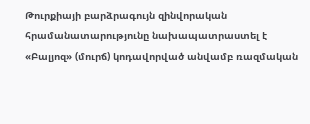Թուրքիայի բարձրագույն զինվորական հրամանատարությունը նախապատրաստել է «Բալյոզ» (մուրճ) կոդավորված անվամբ ռազմական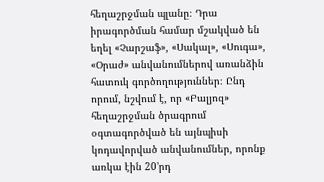հեղաշրջման պլանը։ Դրա իրագործման համար մշակված են եղել «Չարշաֆ», «Սակալ», «Սուգա», «Օրաժ» անվանումներով առանձին հատուկ գործողություններ։ Ընդ որում, նշվում է, որ «Բալյոզ» հեղաշրջման ծրագրում օգտագործված են այնպիսի կոդավորված անվանումներ, որոնք առկա էին 20՚րդ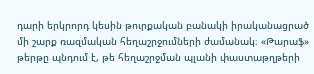դարի երկրորդ կեսին թուրքական բանակի իրականացրած մի շարք ռազմական հեղաշրջումների ժամանակ։ «Թարաֆ» թերթը պնդում է, թե հեղաշրջման պլանի փաստաթղթերի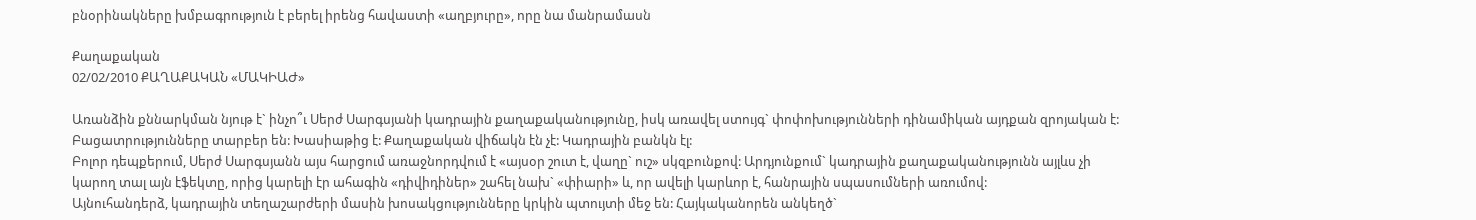բնօրինակները խմբագրություն է բերել իրենց հավաստի «աղբյուրը», որը նա մանրամասն

Քաղաքական
02/02/2010 ՔԱՂԱՔԱԿԱՆ «ՄԱԿԻԱԺ»

Առանձին քննարկման նյութ է` ինչո՞ւ Սերժ Սարգսյանի կադրային քաղաքականությունը, իսկ առավել ստույգ` փոփոխությունների դինամիկան այդքան զրոյական է: Բացատրությունները տարբեր են: Խասիաթից է: Քաղաքական վիճակն էն չէ: Կադրային բանկն էլ:
Բոլոր դեպքերում, Սերժ Սարգսյանն այս հարցում առաջնորդվում է «այսօր շուտ է, վաղը` ուշ» սկզբունքով: Արդյունքում` կադրային քաղաքականությունն այլևս չի կարող տալ այն էֆեկտը, որից կարելի էր ահագին «դիվիդիներ» շահել նախ` «փիարի» և, որ ավելի կարևոր է, հանրային սպասումների առումով:
Այնուհանդերձ, կադրային տեղաշարժերի մասին խոսակցությունները կրկին պտույտի մեջ են: Հայկականորեն անկեղծ`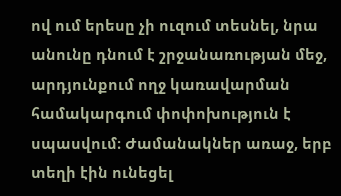ով ում երեսը չի ուզում տեսնել, նրա անունը դնում է շրջանառության մեջ, արդյունքում ողջ կառավարման համակարգում փոփոխություն է սպասվում։ Ժամանակներ առաջ, երբ տեղի էին ունեցել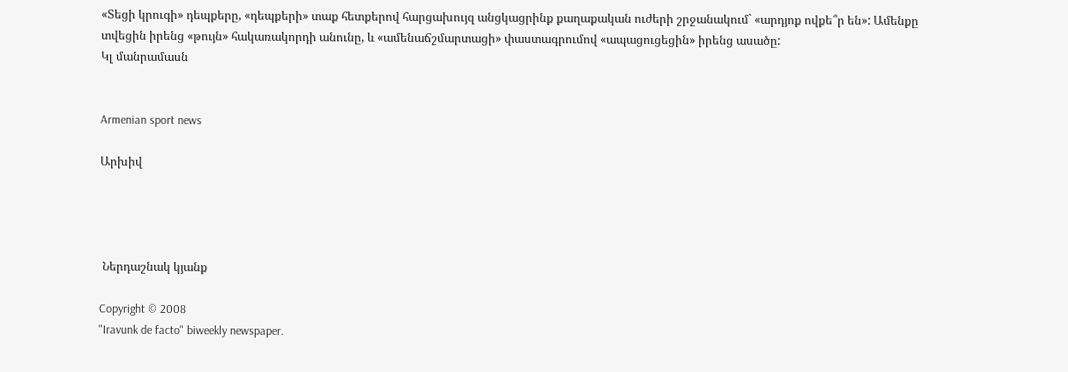«Տեցի կրուգի» դեպքերը, «դեպքերի» տաք հետքերով հարցախույզ անցկացրինք քաղաքական ուժերի շրջանակում` «արդյոք ովքե՞ր են»: Ամենքը տվեցին իրենց «թույն» հակառակորդի անունը, և «ամենաճշմարտացի» փաստագրումով «ապացուցեցին» իրենց ասածը:
Կլ մանրամասն


Armenian sport news

Արխիվ




 Ներդաշնակ կյանք

Copyright © 2008
"Iravunk de facto" biweekly newspaper.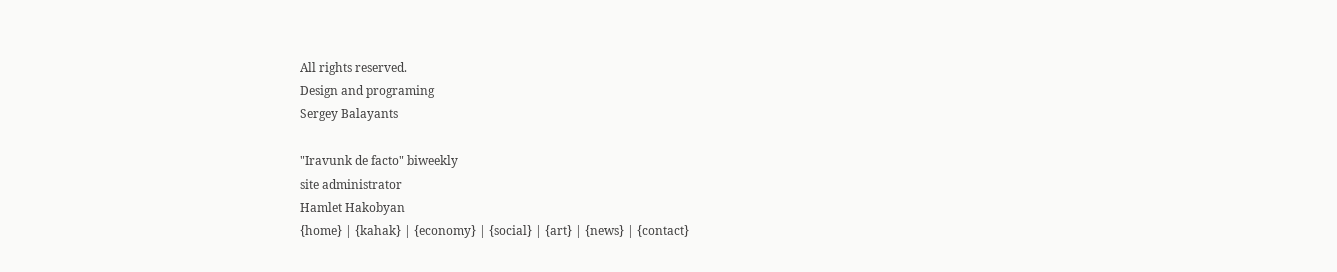All rights reserved.
Design and programing
Sergey Balayants

"Iravunk de facto" biweekly
site administrator
Hamlet Hakobyan
{home} | {kahak} | {economy} | {social} | {art} | {news} | {contact}